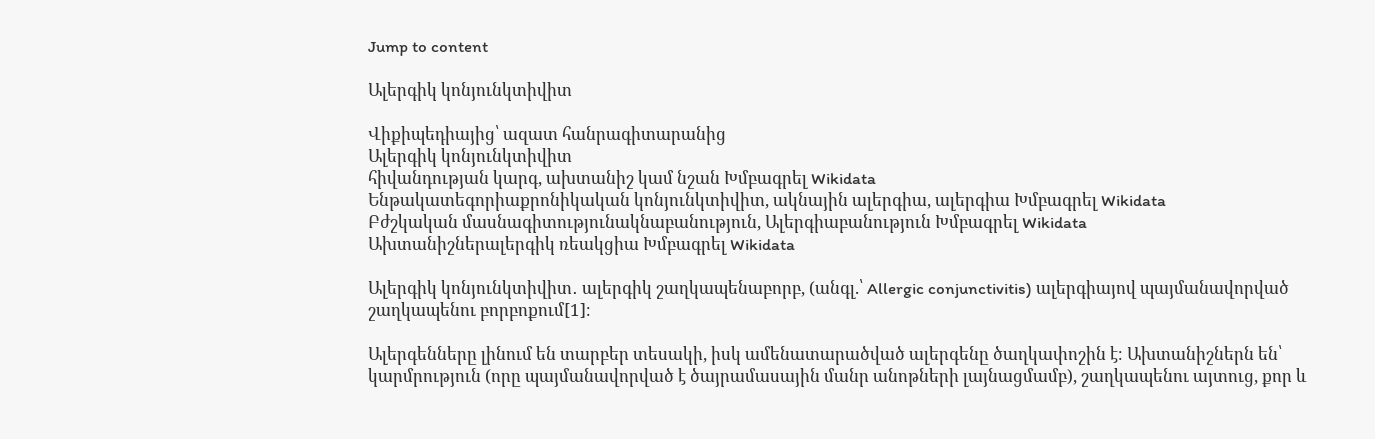Jump to content

Ալերգիկ կոնյունկտիվիտ

Վիքիպեդիայից՝ ազատ հանրագիտարանից
Ալերգիկ կոնյունկտիվիտ
հիվանդության կարգ, ախտանիշ կամ նշան Խմբագրել Wikidata
Ենթակատեգորիաքրոնիկական կոնյունկտիվիտ, ակնային ալերգիա, ալերգիա Խմբագրել Wikidata
Բժշկական մասնագիտությունակնաբանություն, Ալերգիաբանություն Խմբագրել Wikidata
Ախտանիշներալերգիկ ռեակցիա Խմբագրել Wikidata

Ալերգիկ կոնյունկտիվիտ․ ալերգիկ շաղկապենաբորբ, (անգլ.՝ Allergic conjunctivitis) ալերգիայով պայմանավորված շաղկապենու բորբոքում[1]։

Ալերգենները լինում են տարբեր տեսակի, իսկ ամենատարածված ալերգենը ծաղկափոշին է։ Ախտանիշներն են՝ կարմրություն (որը պայմանավորված է ծայրամասային մանր անոթների լայնացմամբ), շաղկապենու այտուց, քոր և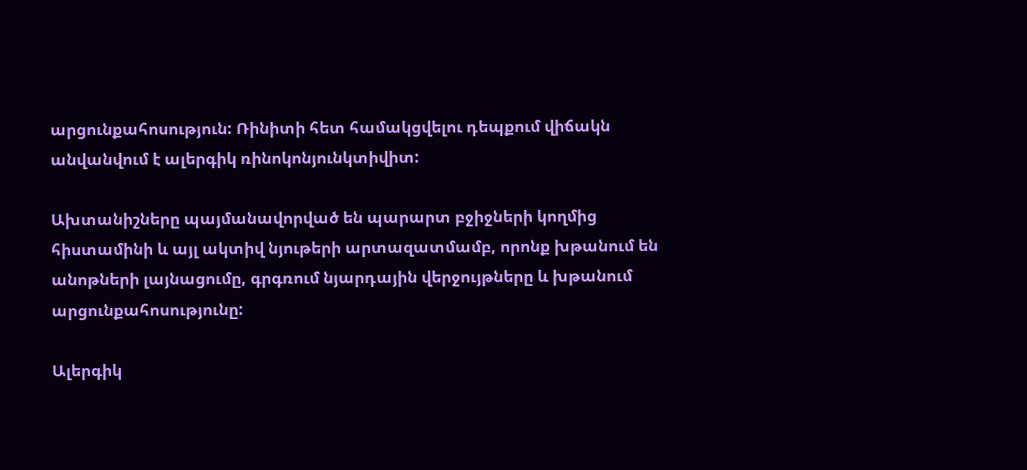արցունքահոսություն: Ռինիտի հետ համակցվելու դեպքում վիճակն անվանվում է ալերգիկ ռինոկոնյունկտիվիտ:

Ախտանիշները պայմանավորված են պարարտ բջիջների կողմից հիստամինի և այլ ակտիվ նյութերի արտազատմամբ, որոնք խթանում են անոթների լայնացումը, գրգռում նյարդային վերջույթները և խթանում արցունքահոսությունը:

Ալերգիկ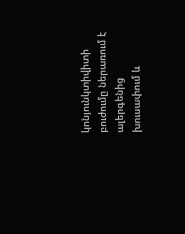կոնյունկտիվիտի բուժումը ներառում է ալերգենից խուսափում և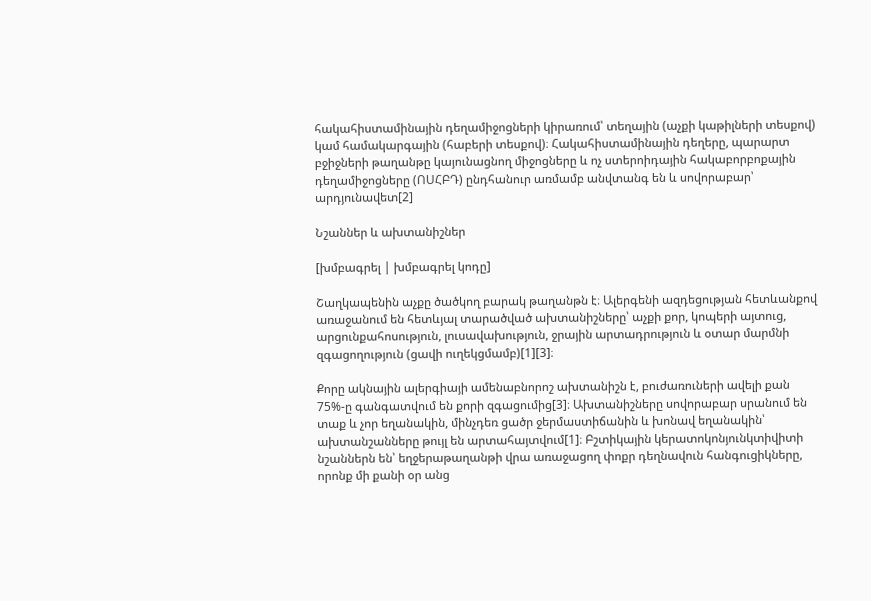հակահիստամինային դեղամիջոցների կիրառում՝ տեղային (աչքի կաթիլների տեսքով) կամ համակարգային (հաբերի տեսքով)։ Հակահիստամինային դեղերը, պարարտ բջիջների թաղանթը կայունացնող միջոցները և ոչ ստերոիդային հակաբորբոքային դեղամիջոցները (ՈՍՀԲԴ) ընդհանուր առմամբ անվտանգ են և սովորաբար՝ արդյունավետ[2]

Նշաններ և ախտանիշներ

[խմբագրել | խմբագրել կոդը]

Շաղկապենին աչքը ծածկող բարակ թաղանթն է։ Ալերգենի ազդեցության հետևանքով առաջանում են հետևյալ տարածված ախտանիշները՝ աչքի քոր, կոպերի այտուց, արցունքահոսություն, լուսավախություն, ջրային արտադրություն և օտար մարմնի զգացողություն (ցավի ուղեկցմամբ)[1][3]։

Քորը ակնային ալերգիայի ամենաբնորոշ ախտանիշն է, բուժառուների ավելի քան 75%-ը գանգատվում են քորի զգացումից[3]։ Ախտանիշները սովորաբար սրանում են տաք և չոր եղանակին, մինչդեռ ցածր ջերմաստիճանին և խոնավ եղանակին՝ ախտանշանները թույլ են արտահայտվում[1]։ Բշտիկային կերատոկոնյունկտիվիտի նշաններն են՝ եղջերաթաղանթի վրա առաջացող փոքր դեղնավուն հանգուցիկները, որոնք մի քանի օր անց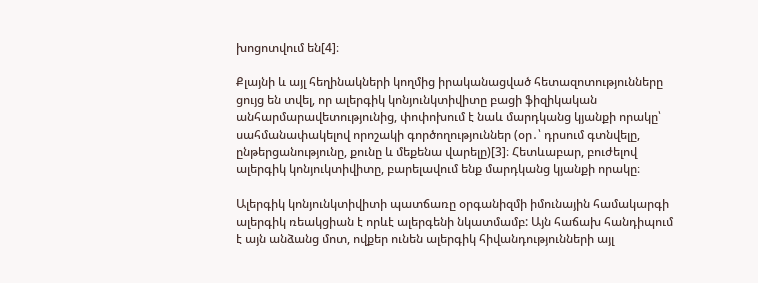խոցոտվում են[4]։

Քլայնի և այլ հեղինակների կողմից իրականացված հետազոտությունները ցույց են տվել, որ ալերգիկ կոնյունկտիվիտը բացի ֆիզիկական անհարմարավետությունից, փոփոխում է նաև մարդկանց կյանքի որակը՝ սահմանափակելով որոշակի գործողություններ (օր․՝ դրսում գտնվելը, ընթերցանությունը, քունը և մեքենա վարելը)[3]։ Հետևաբար, բուժելով ալերգիկ կոնյուկտիվիտը, բարելավում ենք մարդկանց կյանքի որակը։

Ալերգիկ կոնյունկտիվիտի պատճառը օրգանիզմի իմունային համակարգի ալերգիկ ռեակցիան է որևէ ալերգենի նկատմամբ: Այն հաճախ հանդիպում է այն անձանց մոտ, ովքեր ունեն ալերգիկ հիվանդությունների այլ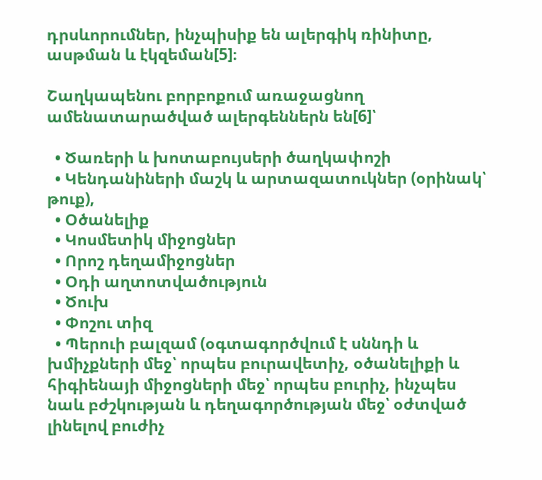դրսևորումներ, ինչպիսիք են ալերգիկ ռինիտը, ասթման և էկզեման[5]։

Շաղկապենու բորբոքում առաջացնող ամենատարածված ալերգեններն են[6]՝

  • Ծառերի և խոտաբույսերի ծաղկափոշի
  • Կենդանիների մաշկ և արտազատուկներ (օրինակ՝ թուք),
  • Օծանելիք
  • Կոսմետիկ միջոցներ
  • Որոշ դեղամիջոցներ
  • Օդի աղտոտվածություն
  • Ծուխ
  • Փոշու տիզ
  • Պերուի բալզամ (օգտագործվում է սննդի և խմիչքների մեջ՝ որպես բուրավետիչ, օծանելիքի և հիգիենայի միջոցների մեջ՝ որպես բուրիչ, ինչպես նաև բժշկության և դեղագործության մեջ՝ օժտված լինելով բուժիչ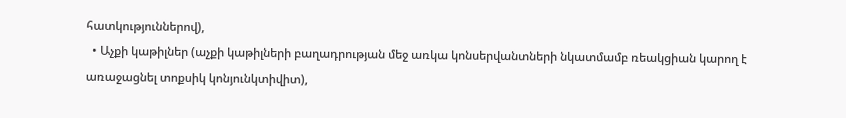հատկություններով),
  • Աչքի կաթիլներ (աչքի կաթիլների բաղադրության մեջ առկա կոնսերվանտների նկատմամբ ռեակցիան կարող է առաջացնել տոքսիկ կոնյունկտիվիտ),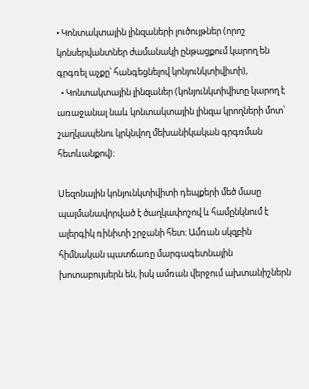• Կոնտակտային լինզաների լուծույթներ (որոշ կոնսերվանտներ ժամանակի ընթացքում կարող են գրգռել աչքը՝ հանգեցնելով կոնյունկտիվիտի),
  • Կոնտակտային լինզաներ (կոնյունկտիվիտը կարող է առաջանալ նաև կոնտակտային լինզա կրողների մոտ՝ շաղկապենու կրկնվող մեխանիկական գրգռման հետևանքով)։

Սեզոնային կոնյունկտիվիտի դեպքերի մեծ մասը պայմանավորված է ծաղկափոշով և համընկնում է ալերգիկ ռինիտի շրջանի հետ։ Ամռան սկզբին հիմնական պատճառը մարգագետնային խոտաբույսերն են, իսկ ամռան վերջում ախտանիշներն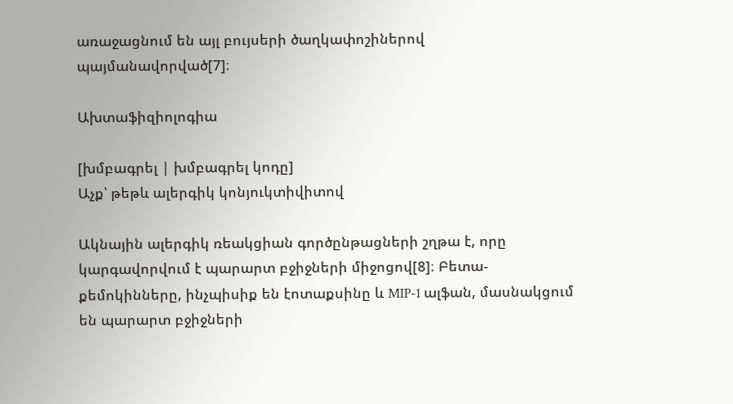առաջացնում են այլ բույսերի ծաղկափոշիներով պայմանավորված[7]։

Ախտաֆիզիոլոգիա

[խմբագրել | խմբագրել կոդը]
Աչք՝ թեթև ալերգիկ կոնյուկտիվիտով

Ակնային ալերգիկ ռեակցիան գործընթացների շղթա է, որը կարգավորվում է պարարտ բջիջների միջոցով[8]։ Բետա-քեմոկինները, ինչպիսիք են էոտաքսինը և MIP-1 ալֆան, մասնակցում են պարարտ բջիջների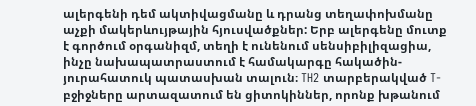ալերգենի դեմ ակտիվացմանը և դրանց տեղափոխմանը աչքի մակերևույթային հյուսվածքներ: Երբ ալերգենը մուտք է գործում օրգանիզմ, տեղի է ունենում սենսիբիլիզացիա, ինչը նախապատրաստում է համակարգը հակածին-յուրահատուկ պատասխան տալուն։ TH2 տարբերակված T-բջիջները արտազատում են ցիտոկիններ, որոնք խթանում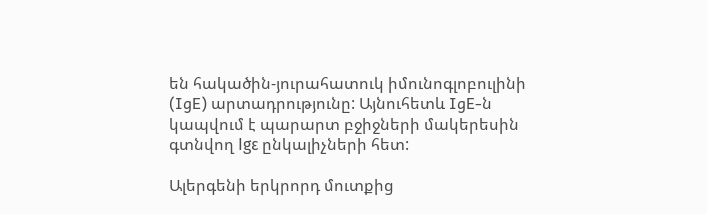են հակածին-յուրահատուկ իմունոգլոբուլինի (IgE) արտադրությունը: Այնուհետև IgE-ն կապվում է պարարտ բջիջների մակերեսին գտնվող Igε ընկալիչների հետ:

Ալերգենի երկրորդ մուտքից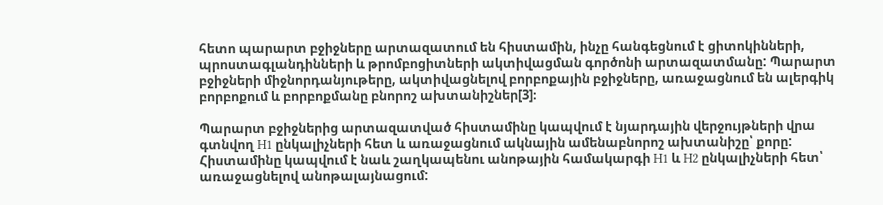հետո պարարտ բջիջները արտազատում են հիստամին, ինչը հանգեցնում է ցիտոկինների, պրոստագլանդինների և թրոմբոցիտների ակտիվացման գործոնի արտազատմանը: Պարարտ բջիջների միջնորդանյութերը, ակտիվացնելով բորբոքային բջիջները, առաջացնում են ալերգիկ բորբոքում և բորբոքմանը բնորոշ ախտանիշներ[3]։

Պարարտ բջիջներից արտազատված հիստամինը կապվում է նյարդային վերջույթների վրա գտնվող H1 ընկալիչների հետ և առաջացնում ակնային ամենաբնորոշ ախտանիշը՝ քորը: Հիստամինը կապվում է նաև շաղկապենու անոթային համակարգի H1 և H2 ընկալիչների հետ՝ առաջացնելով անոթալայնացում: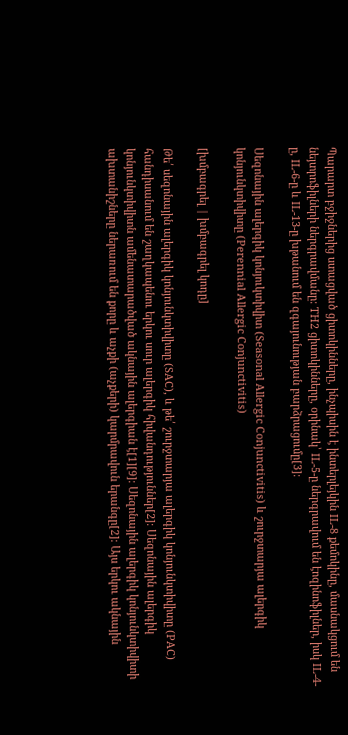Պարարտ բջիջներից ստացված ցիտոկինները, ինչպիսին է ինտերլեյկին IL-8 քեմոկինը, մասնակցում են նեյտրոֆիլների ներգրավմանը: TH2 ցիտոկինները, օրինակ՝ IL-5-ը ներգրավում են էոզինոֆիլներ, իսկ IL-4-ը, IL-6-ը և IL-13-ը խթանում են զգայունության բարձրացումը[3]։

Սեզոնային ալերգիկ կոնյուկտիվիտ (Seasonal Allergic Conjunctivitis) և շուրջտարյա ալերգիկ կոնյունկտիվիտը (Perennial Allergic Conjunctivitis)

[խմբագրել | խմբագրել կոդը]

Թե՛ սեզոնային ալերգիկ կոնյունկտիվիտը (SAC), և թե՛ շուրջտարյա ալերգիկ կոնյունկտիվիտը (PAC) հանդիսանում են շաղկապենու երկու սուր ալերգիկ հիվանդություններ[2]։ Սեզոնային ալերգիկ կոնյունկտիվիտն ամենատարածված ակնային ալերգիան է[1][9]։ Սեզոնային ալերգիկ կոնյունկտիվիտի ախտանիշները ներառում են քորը և աչքի (աչքերի) կարմրավուն երանգը[2]։ Այս երկու ակնային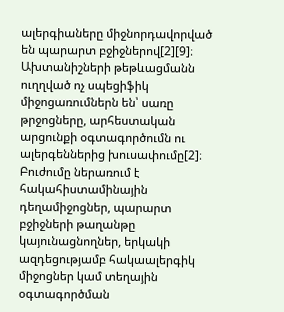ալերգիաները միջնորդավորված են պարարտ բջիջներով[2][9]։ Ախտանիշների թեթևացմանն ուղղված ոչ սպեցիֆիկ միջոցառումներն են՝ սառը թրջոցները, արհեստական արցունքի օգտագործումն ու ալերգեններից խուսափումը[2]։ Բուժումը ներառում է հակահիստամինային դեղամիջոցներ, պարարտ բջիջների թաղանթը կայունացնողներ, երկակի ազդեցությամբ հակաալերգիկ միջոցներ կամ տեղային օգտագործման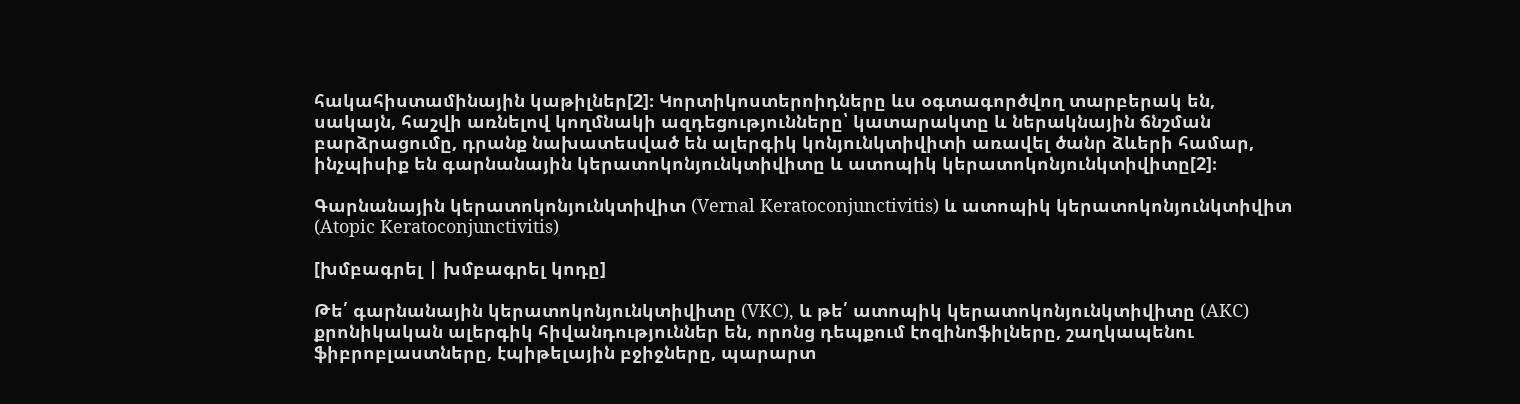հակահիստամինային կաթիլներ[2]։ Կորտիկոստերոիդները ևս օգտագործվող տարբերակ են, սակայն, հաշվի առնելով կողմնակի ազդեցությունները՝ կատարակտը և ներակնային ճնշման բարձրացումը, դրանք նախատեսված են ալերգիկ կոնյունկտիվիտի առավել ծանր ձևերի համար, ինչպիսիք են գարնանային կերատոկոնյունկտիվիտը և ատոպիկ կերատոկոնյունկտիվիտը[2]։

Գարնանային կերատոկոնյունկտիվիտ (Vernal Keratoconjunctivitis) և ատոպիկ կերատոկոնյունկտիվիտ (Atopic Keratoconjunctivitis)

[խմբագրել | խմբագրել կոդը]

Թե՛ գարնանային կերատոկոնյունկտիվիտը (VKC), և թե՛ ատոպիկ կերատոկոնյունկտիվիտը (AKC) քրոնիկական ալերգիկ հիվանդություններ են, որոնց դեպքում էոզինոֆիլները, շաղկապենու ֆիբրոբլաստները, էպիթելային բջիջները, պարարտ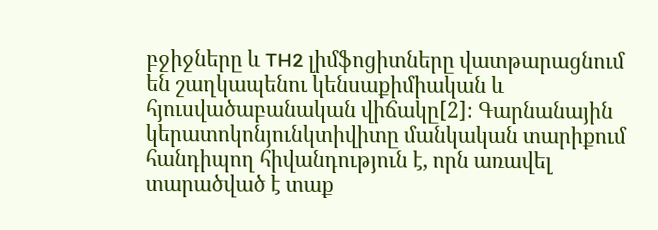բջիջները և TH2 լիմֆոցիտները վատթարացնում են շաղկապենու կենսաքիմիական և հյուսվածաբանական վիճակը[2]։ Գարնանային կերատոկոնյունկտիվիտը մանկական տարիքում հանդիպող հիվանդություն է, որն առավել տարածված է տաք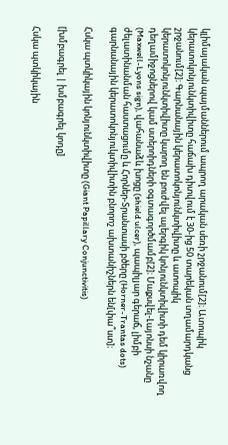կլիմայական պայմաններում ապրող արական սեռի շրջանում[2]։ Ատոպիկ կերատոկոնյունկտիվիտը հաճախ դիտվում է 30-ից 50 տարեկան տղամարդկանց շրջանում[2]։ Գարնանային կերատոկոնյունկտիվիտը և ատոպիկ կերատոկոնյունկտիվիտը կարող են բուժվել ալերգիկ կոնյունկտիվիտի դեմ կիրառվող դեղամիջոցներով կամ ստերոիդների օգտագործմամբ[2]։ Մաքսվել-Լայոնսի նշանը (Maxwell-Lyons sign), վահանաձև խոցը (shield ulcer), պապիլյար գերաճ, լիմբի ժելատինանման հաստացումը և Հորներ-Տրանտասի բծերը (Horner-Trantas dots) գարնանային կերատոկոնյուկտիվիտին բնորոշ ախտանիշներն են[փա՞ստ]։

Հսկա պտկիկային կոնյունկտիվիտը (Giant Papillary Conjunctivitis)

[խմբագրել | խմբագրել կոդը]

Հսկա պտկիկային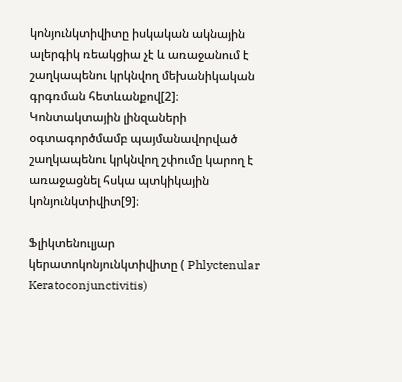կոնյունկտիվիտը իսկական ակնային ալերգիկ ռեակցիա չէ և առաջանում է շաղկապենու կրկնվող մեխանիկական գրգռման հետևանքով[2]։ Կոնտակտային լինզաների օգտագործմամբ պայմանավորված շաղկապենու կրկնվող շփումը կարող է առաջացնել հսկա պտկիկային կոնյունկտիվիտ[9]։

Ֆլիկտենուլյար կերատոկոնյունկտիվիտը ( Phlyctenular Keratoconjunctivitis)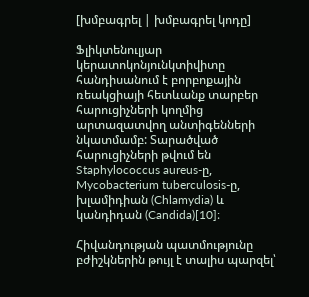[խմբագրել | խմբագրել կոդը]

Ֆլիկտենուլյար կերատոկոնյունկտիվիտը հանդիսանում է բորբոքային ռեակցիայի հետևանք տարբեր հարուցիչների կողմից արտազատվող անտիգենների նկատմամբ: Տարածված հարուցիչների թվում են Staphylococcus aureus-ը, Mycobacterium tuberculosis-ը, խլամիդիան (Chlamydia) և կանդիդան (Candida)[10]։

Հիվանդության պատմությունը բժիշկներին թույլ է տալիս պարզել՝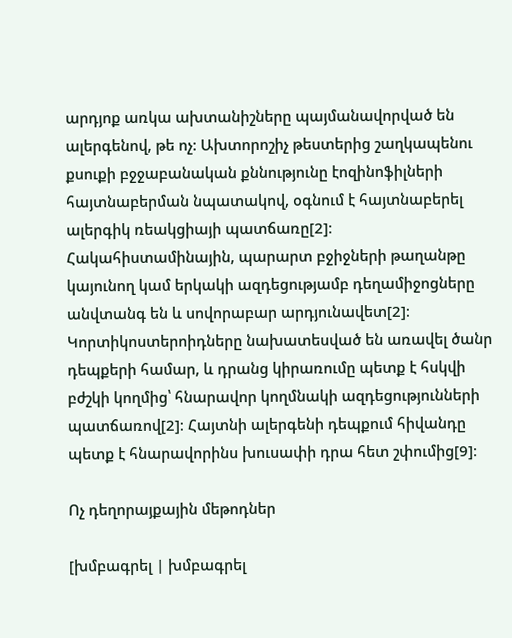արդյոք առկա ախտանիշները պայմանավորված են ալերգենով, թե ոչ: Ախտորոշիչ թեստերից շաղկապենու քսուքի բջջաբանական քննությունը էոզինոֆիլների հայտնաբերման նպատակով, օգնում է հայտնաբերել ալերգիկ ռեակցիայի պատճառը[2]։ Հակահիստամինային, պարարտ բջիջների թաղանթը կայունող կամ երկակի ազդեցությամբ դեղամիջոցները անվտանգ են և սովորաբար արդյունավետ[2]։ Կորտիկոստերոիդները նախատեսված են առավել ծանր դեպքերի համար, և դրանց կիրառումը պետք է հսկվի բժշկի կողմից՝ հնարավոր կողմնակի ազդեցությունների պատճառով[2]։ Հայտնի ալերգենի դեպքում հիվանդը պետք է հնարավորինս խուսափի դրա հետ շփումից[9]։

Ոչ դեղորայքային մեթոդներ

[խմբագրել | խմբագրել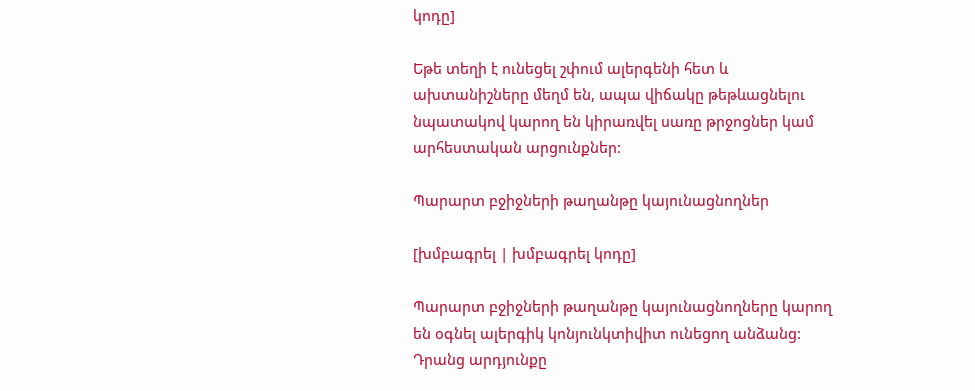կոդը]

Եթե տեղի է ունեցել շփում ալերգենի հետ և ախտանիշները մեղմ են, ապա վիճակը թեթևացնելու նպատակով կարող են կիրառվել սառը թրջոցներ կամ արհեստական արցունքներ:

Պարարտ բջիջների թաղանթը կայունացնողներ

[խմբագրել | խմբագրել կոդը]

Պարարտ բջիջների թաղանթը կայունացնողները կարող են օգնել ալերգիկ կոնյունկտիվիտ ունեցող անձանց: Դրանց արդյունքը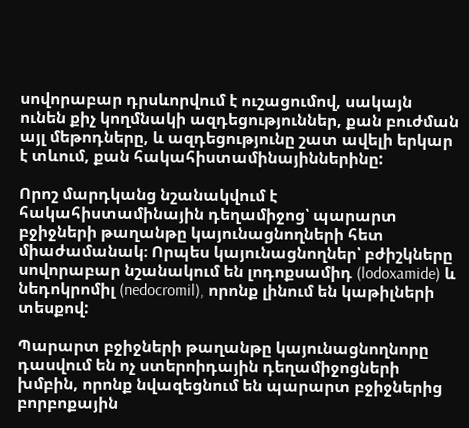սովորաբար դրսևորվում է ուշացումով, սակայն ունեն քիչ կողմնակի ազդեցություններ, քան բուժման այլ մեթոդները, և ազդեցությունը շատ ավելի երկար է տևում, քան հակահիստամինայիններինը:

Որոշ մարդկանց նշանակվում է հակահիստամինային դեղամիջոց՝ պարարտ բջիջների թաղանթը կայունացնողների հետ միաժամանակ։ Որպես կայունացնողներ՝ բժիշկները սովորաբար նշանակում են լոդոքսամիդ (lodoxamide) և նեդոկրոմիլ (nedocromil), որոնք լինում են կաթիլների տեսքով:

Պարարտ բջիջների թաղանթը կայունացնողնորը դասվում են ոչ ստերոիդային դեղամիջոցների խմբին, որոնք նվազեցնում են պարարտ բջիջներից բորբոքային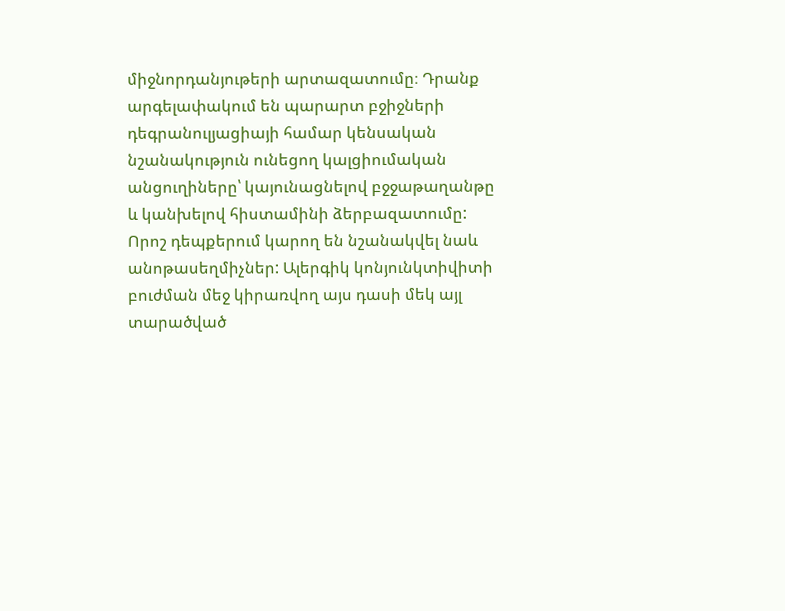միջնորդանյութերի արտազատումը։ Դրանք արգելափակում են պարարտ բջիջների դեգրանուլյացիայի համար կենսական նշանակություն ունեցող կալցիումական անցուղիները՝ կայունացնելով բջջաթաղանթը և կանխելով հիստամինի ձերբազատումը: Որոշ դեպքերում կարող են նշանակվել նաև անոթասեղմիչներ: Ալերգիկ կոնյունկտիվիտի բուժման մեջ կիրառվող այս դասի մեկ այլ տարածված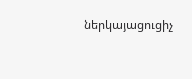ներկայացուցիչ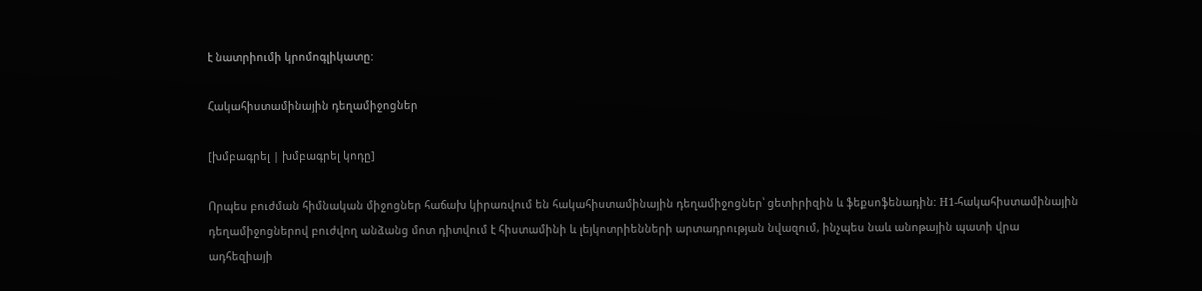է նատրիումի կրոմոգլիկատը:

Հակահիստամինային դեղամիջոցներ

[խմբագրել | խմբագրել կոդը]

Որպես բուժման հիմնական միջոցներ հաճախ կիրառվում են հակահիստամինային դեղամիջոցներ՝ ցետիրիզին և ֆեքսոֆենադին: H1-հակահիստամինային դեղամիջոցներով բուժվող անձանց մոտ դիտվում է հիստամինի և լեյկոտրիենների արտադրության նվազում, ինչպես նաև անոթային պատի վրա ադհեզիայի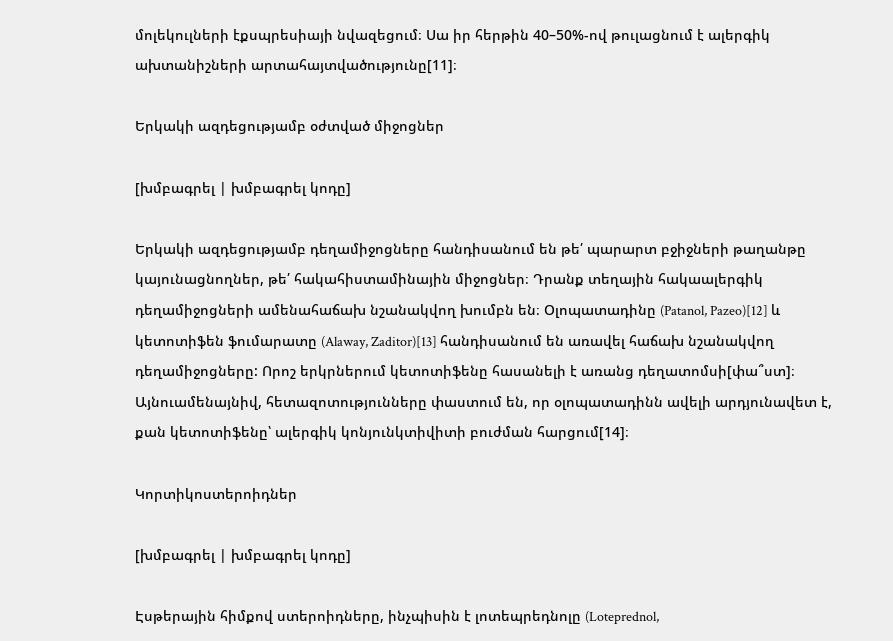մոլեկուլների էքսպրեսիայի նվազեցում։ Սա իր հերթին 40–50%-ով թուլացնում է ալերգիկ ախտանիշների արտահայտվածությունը[11]։

Երկակի ազդեցությամբ օժտված միջոցներ

[խմբագրել | խմբագրել կոդը]

Երկակի ազդեցությամբ դեղամիջոցները հանդիսանում են թե՛ պարարտ բջիջների թաղանթը կայունացնողներ, թե՛ հակահիստամինային միջոցներ։ Դրանք տեղային հակաալերգիկ դեղամիջոցների ամենահաճախ նշանակվող խումբն են։ Օլոպատադինը (Patanol, Pazeo)[12] և կետոտիֆեն ֆումարատը (Alaway, Zaditor)[13] հանդիսանում են առավել հաճախ նշանակվող դեղամիջոցները: Որոշ երկրներում կետոտիֆենը հասանելի է առանց դեղատոմսի[փա՞ստ]։ Այնուամենայնիվ, հետազոտությունները փաստում են, որ օլոպատադինն ավելի արդյունավետ է, քան կետոտիֆենը՝ ալերգիկ կոնյունկտիվիտի բուժման հարցում[14]։

Կորտիկոստերոիդներ

[խմբագրել | խմբագրել կոդը]

Էսթերային հիմքով ստերոիդները, ինչպիսին է լոտեպրեդնոլը (Loteprednol,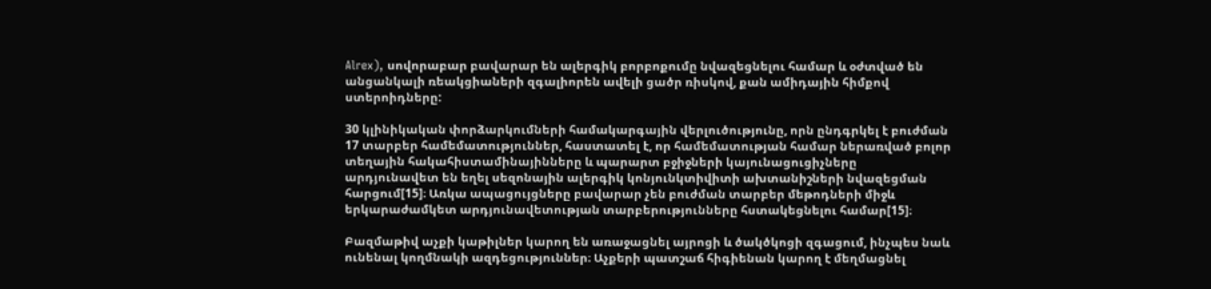Alrex), սովորաբար բավարար են ալերգիկ բորբոքումը նվազեցնելու համար և օժտված են անցանկալի ռեակցիաների զգալիորեն ավելի ցածր ռիսկով, քան ամիդային հիմքով ստերոիդները:

30 կլինիկական փորձարկումների համակարգային վերլուծությունը, որն ընդգրկել է բուժման 17 տարբեր համեմատություններ, հաստատել է, որ համեմատության համար ներառված բոլոր տեղային հակահիստամինայինները և պարարտ բջիջների կայունացուցիչները արդյունավետ են եղել սեզոնային ալերգիկ կոնյունկտիվիտի ախտանիշների նվազեցման հարցում[15]։ Առկա ապացույցները բավարար չեն բուժման տարբեր մեթոդների միջև երկարաժամկետ արդյունավետության տարբերությունները հստակեցնելու համար[15]։

Բազմաթիվ աչքի կաթիլներ կարող են առաջացնել այրոցի և ծակծկոցի զգացում, ինչպես նաև ունենալ կողմնակի ազդեցություններ։ Աչքերի պատշաճ հիգիենան կարող է մեղմացնել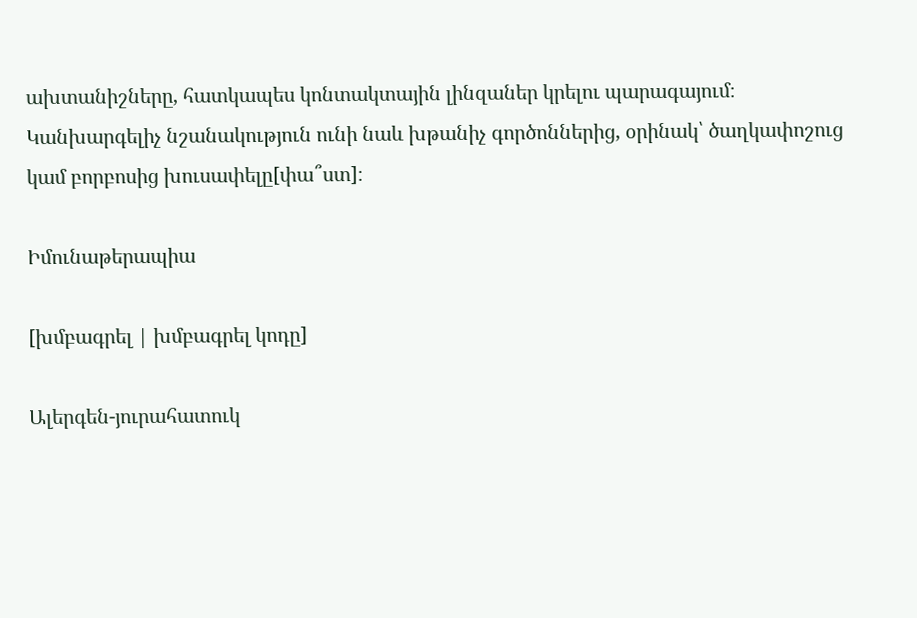ախտանիշները, հատկապես կոնտակտային լինզաներ կրելու պարագայում։ Կանխարգելիչ նշանակություն ունի նաև խթանիչ գործոններից, օրինակ՝ ծաղկափոշուց կամ բորբոսից խուսափելը[փա՞ստ]։

Իմունաթերապիա

[խմբագրել | խմբագրել կոդը]

Ալերգեն-յուրահատուկ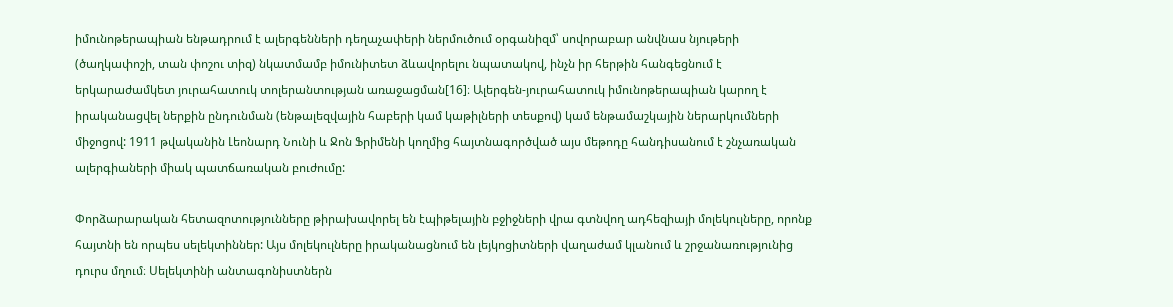իմունոթերապիան ենթադրում է ալերգենների դեղաչափերի ներմուծում օրգանիզմ՝ սովորաբար անվնաս նյութերի (ծաղկափոշի, տան փոշու տիզ) նկատմամբ իմունիտետ ձևավորելու նպատակով, ինչն իր հերթին հանգեցնում է երկարաժամկետ յուրահատուկ տոլերանտության առաջացման[16]։ Ալերգեն-յուրահատուկ իմունոթերապիան կարող է իրականացվել ներքին ընդունման (ենթալեզվային հաբերի կամ կաթիլների տեսքով) կամ ենթամաշկային ներարկումների միջոցով: 1911 թվականին Լեոնարդ Նունի և Ջոն Ֆրիմենի կողմից հայտնագործված այս մեթոդը հանդիսանում է շնչառական ալերգիաների միակ պատճառական բուժումը:

Փորձարարական հետազոտությունները թիրախավորել են էպիթելային բջիջների վրա գտնվող ադհեզիայի մոլեկուլները, որոնք հայտնի են որպես սելեկտիններ: Այս մոլեկուլները իրականացնում են լեյկոցիտների վաղաժամ կլանում և շրջանառությունից դուրս մղում։ Սելեկտինի անտագոնիստներն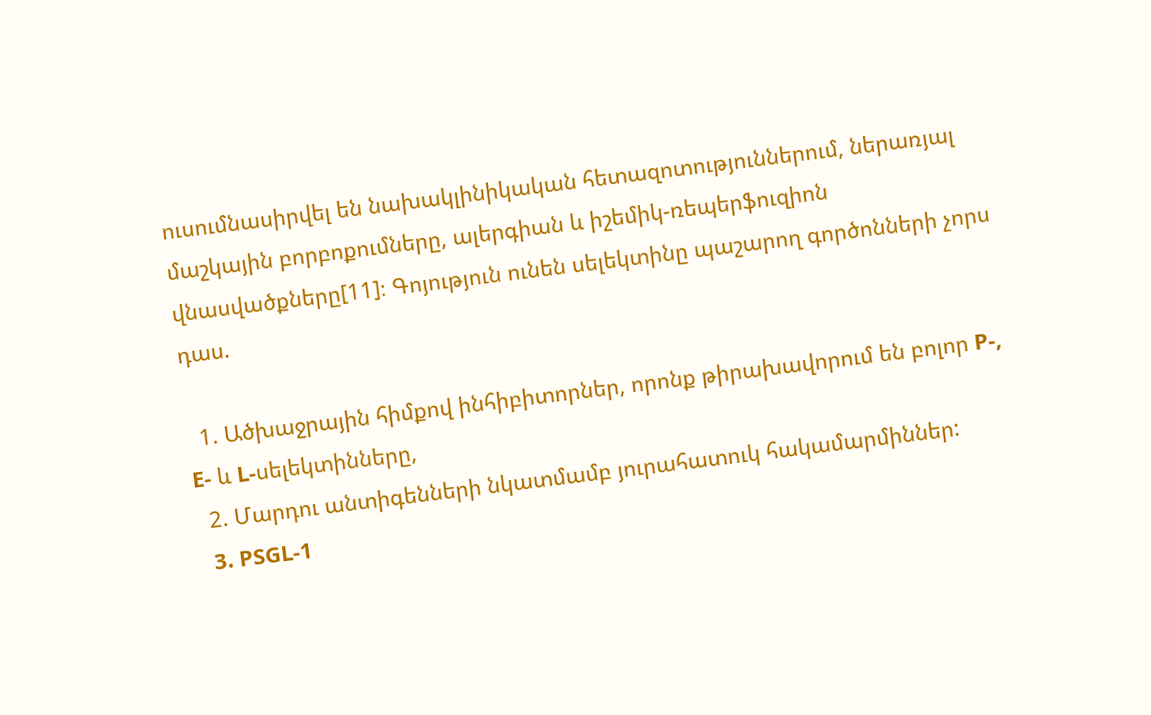ուսումնասիրվել են նախակլինիկական հետազոտություններում, ներառյալ մաշկային բորբոքումները, ալերգիան և իշեմիկ-ռեպերֆուզիոն վնասվածքները[11]։ Գոյություն ունեն սելեկտինը պաշարող գործոնների չորս դաս.

  1. Ածխաջրային հիմքով ինհիբիտորներ, որոնք թիրախավորում են բոլոր P-, E- և L-սելեկտինները,
  2. Մարդու անտիգենների նկատմամբ յուրահատուկ հակամարմիններ:
  3. PSGL-1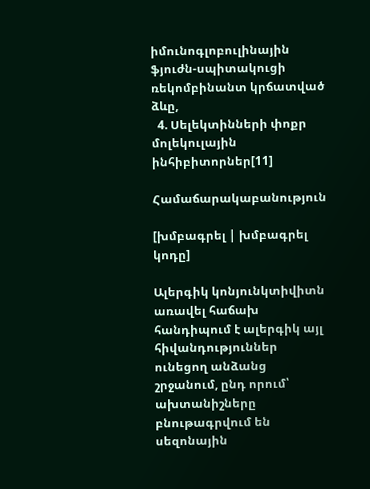իմունոգլոբուլինային ֆյուժն-սպիտակուցի ռեկոմբինանտ կրճատված ձևը,
  4. Սելեկտինների փոքր մոլեկուլային ինհիբիտորներ[11]

Համաճարակաբանություն

[խմբագրել | խմբագրել կոդը]

Ալերգիկ կոնյունկտիվիտն առավել հաճախ հանդիպում է ալերգիկ այլ հիվանդություններ ունեցող անձանց շրջանում, ընդ որում՝ ախտանիշները բնութագրվում են սեզոնային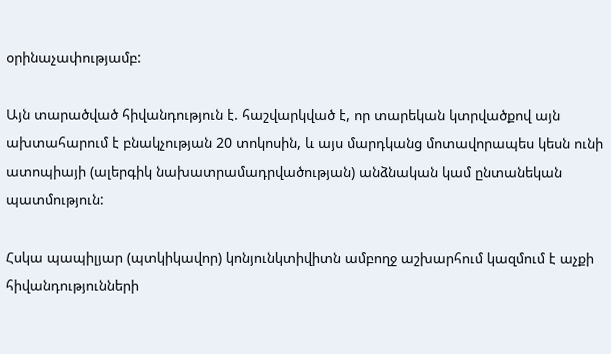օրինաչափությամբ:

Այն տարածված հիվանդություն է. հաշվարկված է, որ տարեկան կտրվածքով այն ախտահարում է բնակչության 20 տոկոսին, և այս մարդկանց մոտավորապես կեսն ունի ատոպիայի (ալերգիկ նախատրամադրվածության) անձնական կամ ընտանեկան պատմություն:

Հսկա պապիլյար (պտկիկավոր) կոնյունկտիվիտն ամբողջ աշխարհում կազմում է աչքի հիվանդությունների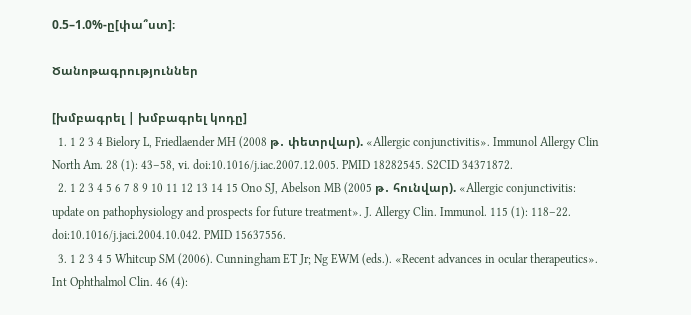0.5–1.0%-ը[փա՞ստ]։

Ծանոթագրություններ

[խմբագրել | խմբագրել կոդը]
  1. 1 2 3 4 Bielory L, Friedlaender MH (2008 թ․ փետրվար). «Allergic conjunctivitis». Immunol Allergy Clin North Am. 28 (1): 43–58, vi. doi:10.1016/j.iac.2007.12.005. PMID 18282545. S2CID 34371872.
  2. 1 2 3 4 5 6 7 8 9 10 11 12 13 14 15 Ono SJ, Abelson MB (2005 թ․ հունվար). «Allergic conjunctivitis: update on pathophysiology and prospects for future treatment». J. Allergy Clin. Immunol. 115 (1): 118–22. doi:10.1016/j.jaci.2004.10.042. PMID 15637556.
  3. 1 2 3 4 5 Whitcup SM (2006). Cunningham ET Jr; Ng EWM (eds.). «Recent advances in ocular therapeutics». Int Ophthalmol Clin. 46 (4):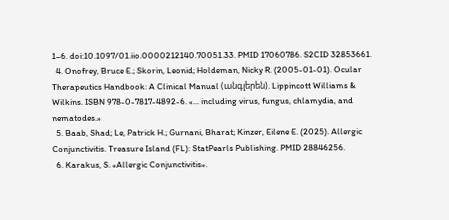1–6. doi:10.1097/01.iio.0000212140.70051.33. PMID 17060786. S2CID 32853661.
  4. Onofrey, Bruce E.; Skorin, Leonid; Holdeman, Nicky R. (2005-01-01). Ocular Therapeutics Handbook: A Clinical Manual (անգլերեն). Lippincott Williams & Wilkins. ISBN 978-0-7817-4892-6. «... including virus, fungus, chlamydia, and nematodes.»
  5. Baab, Shad; Le, Patrick H.; Gurnani, Bharat; Kinzer, Eilene E. (2025). Allergic Conjunctivitis. Treasure Island (FL): StatPearls Publishing. PMID 28846256.
  6. Karakus, S. «Allergic Conjunctivitis».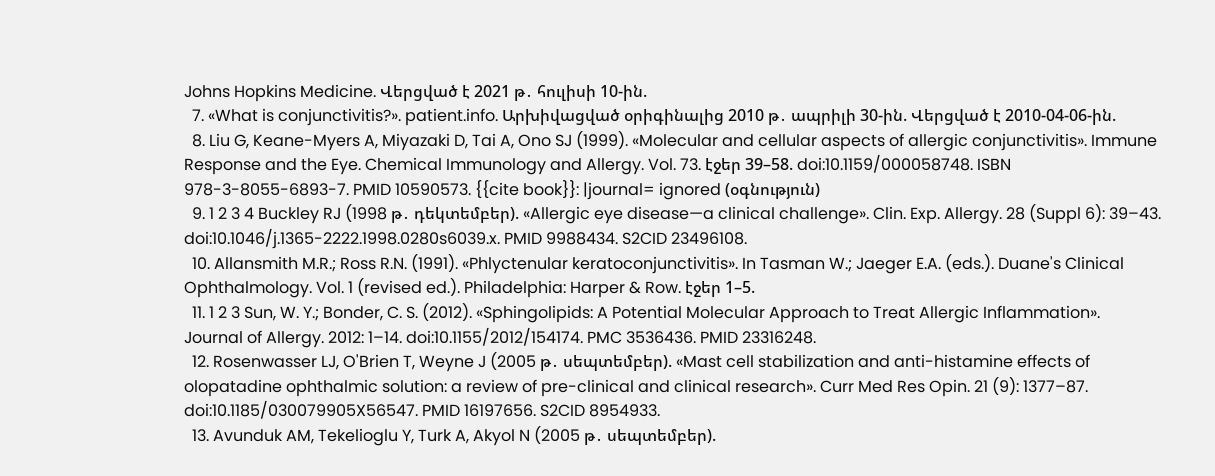Johns Hopkins Medicine. Վերցված է 2021 թ․ հուլիսի 10-ին.
  7. «What is conjunctivitis?». patient.info. Արխիվացված օրիգինալից 2010 թ․ ապրիլի 30-ին. Վերցված է 2010-04-06-ին.
  8. Liu G, Keane-Myers A, Miyazaki D, Tai A, Ono SJ (1999). «Molecular and cellular aspects of allergic conjunctivitis». Immune Response and the Eye. Chemical Immunology and Allergy. Vol. 73. էջեր 39–58. doi:10.1159/000058748. ISBN 978-3-8055-6893-7. PMID 10590573. {{cite book}}: |journal= ignored (օգնություն)
  9. 1 2 3 4 Buckley RJ (1998 թ․ դեկտեմբեր). «Allergic eye disease—a clinical challenge». Clin. Exp. Allergy. 28 (Suppl 6): 39–43. doi:10.1046/j.1365-2222.1998.0280s6039.x. PMID 9988434. S2CID 23496108.
  10. Allansmith M.R.; Ross R.N. (1991). «Phlyctenular keratoconjunctivitis». In Tasman W.; Jaeger E.A. (eds.). Duane's Clinical Ophthalmology. Vol. 1 (revised ed.). Philadelphia: Harper & Row. էջեր 1–5.
  11. 1 2 3 Sun, W. Y.; Bonder, C. S. (2012). «Sphingolipids: A Potential Molecular Approach to Treat Allergic Inflammation». Journal of Allergy. 2012: 1–14. doi:10.1155/2012/154174. PMC 3536436. PMID 23316248.
  12. Rosenwasser LJ, O'Brien T, Weyne J (2005 թ․ սեպտեմբեր). «Mast cell stabilization and anti-histamine effects of olopatadine ophthalmic solution: a review of pre-clinical and clinical research». Curr Med Res Opin. 21 (9): 1377–87. doi:10.1185/030079905X56547. PMID 16197656. S2CID 8954933.
  13. Avunduk AM, Tekelioglu Y, Turk A, Akyol N (2005 թ․ սեպտեմբեր).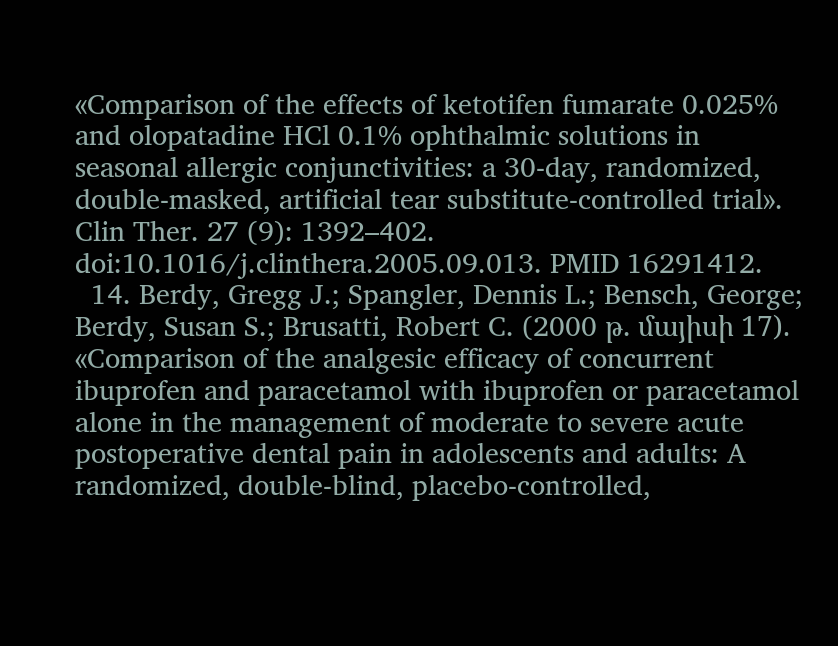«Comparison of the effects of ketotifen fumarate 0.025% and olopatadine HCl 0.1% ophthalmic solutions in seasonal allergic conjunctivities: a 30-day, randomized, double-masked, artificial tear substitute-controlled trial». Clin Ther. 27 (9): 1392–402. doi:10.1016/j.clinthera.2005.09.013. PMID 16291412.
  14. Berdy, Gregg J.; Spangler, Dennis L.; Bensch, George; Berdy, Susan S.; Brusatti, Robert C. (2000 թ․ մայիսի 17). «Comparison of the analgesic efficacy of concurrent ibuprofen and paracetamol with ibuprofen or paracetamol alone in the management of moderate to severe acute postoperative dental pain in adolescents and adults: A randomized, double-blind, placebo-controlled,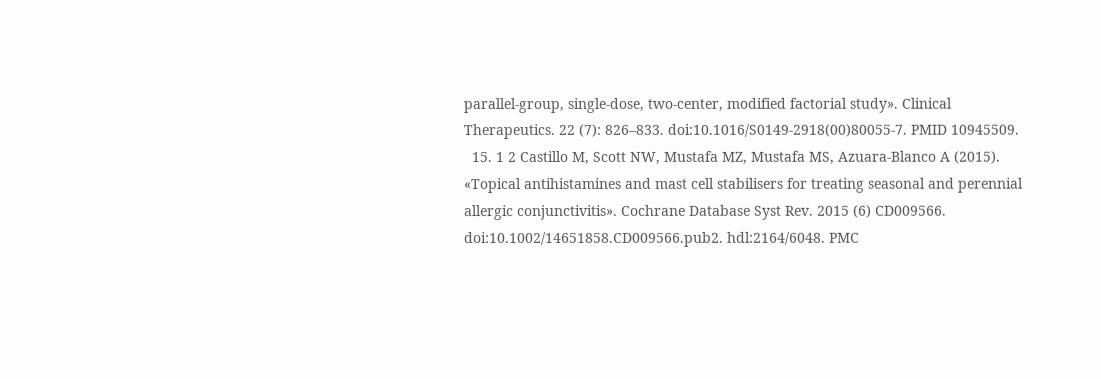parallel-group, single-dose, two-center, modified factorial study». Clinical Therapeutics. 22 (7): 826–833. doi:10.1016/S0149-2918(00)80055-7. PMID 10945509.
  15. 1 2 Castillo M, Scott NW, Mustafa MZ, Mustafa MS, Azuara-Blanco A (2015). «Topical antihistamines and mast cell stabilisers for treating seasonal and perennial allergic conjunctivitis». Cochrane Database Syst Rev. 2015 (6) CD009566. doi:10.1002/14651858.CD009566.pub2. hdl:2164/6048. PMC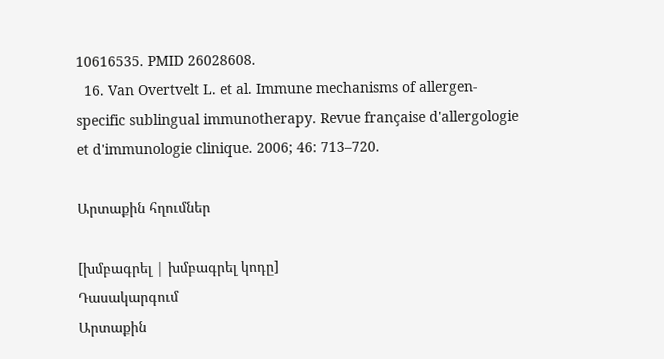10616535. PMID 26028608.
  16. Van Overtvelt L. et al. Immune mechanisms of allergen-specific sublingual immunotherapy. Revue française d'allergologie et d'immunologie clinique. 2006; 46: 713–720.

Արտաքին հղումներ

[խմբագրել | խմբագրել կոդը]
Դասակարգում
Արտաքին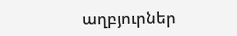աղբյուրներ